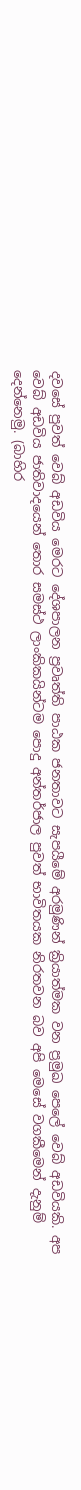දවසේ පුවත් වෙබ් අඩවිය මෙරට දේශපාලන ප්‍රවෘත්ති පාඨක ජනතාවට සැපයීමේ අරමුණින් ක්‍රියාත්මක වන ප්‍රමුඛ පෙලේ වෙබ් අඩවියකි. අප වෙබ් අඩවිය ජාතිවාදයෙන් තොර සමස්ථ ලාංකිකයින්ටම පොදු අන්තර්ජාල පුවත් භාවිතයක නිරතවන බව අපි මෙසේ වගකීමෙන් දැනුම් දෙන්නෙමු. (බාහිර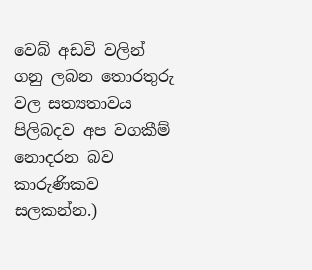වෙබ් අඩවි වලින් ගනු ලබන තොරතුරු වල සත්‍යතාවය පිලිබදව අප වගකීම් නොදරන බව කාරුණිකව සලකන්න.)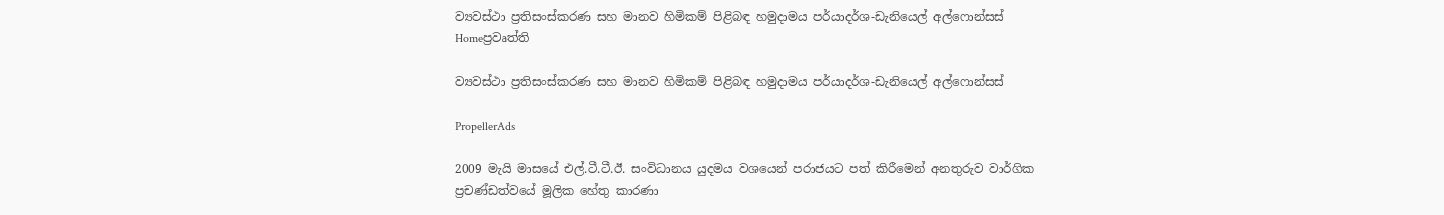ව්‍යවස්ථා ප්‍රතිසංස්කරණ සහ මානව හිමිකම් පිළිබඳ හමුදාමය පර්යාදර්ශ-ඩැනියෙල් අල්ෆොන්සස්
Homeප්‍රවෘත්ති

ව්‍යවස්ථා ප්‍රතිසංස්කරණ සහ මානව හිමිකම් පිළිබඳ හමුදාමය පර්යාදර්ශ-ඩැනියෙල් අල්ෆොන්සස්

PropellerAds

2009 මැයි මාසයේ එල්.ටී.ටී.ඊ. සංවිධානය යුදමය වශයෙන් පරාජයට පත් කිරීමෙන් අනතුරුව වාර්ගික ප්‍රචණ්ඩත්වයේ මූලික හේතු කාරණා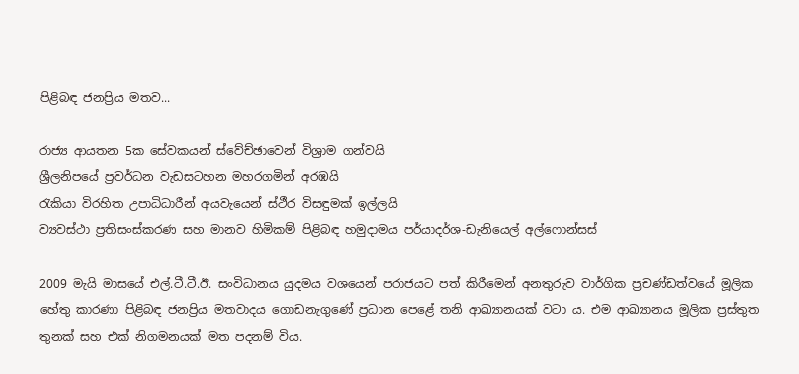පිළිබඳ ජනප්‍රිය මතව...

රාජ්‍ය ආයතන 5ක සේවකයන් ස්වේච්ඡාවෙන් විශ්‍රාම ගන්වයි
ශ්‍රීලනිපයේ ප්‍රවර්ධන වැඩසටහන මහරගමින් අරඹයි
රැකියා විරහිත උපාධිධාරීන් අයවැයෙන් ස්ථීර විසඳුමක් ඉල්ලයි
ව්‍යවස්ථා ප්‍රතිසංස්කරණ සහ මානව හිමිකම් පිළිබඳ හමුදාමය පර්යාදර්ශ-ඩැනියෙල් අල්ෆොන්සස්

2009 මැයි මාසයේ එල්.ටී.ටී.ඊ. සංවිධානය යුදමය වශයෙන් පරාජයට පත් කිරීමෙන් අනතුරුව වාර්ගික ප්‍රචණ්ඩත්වයේ මූලික හේතු කාරණා පිළිබඳ ජනප්‍රිය මතවාදය ගොඩනැගුණේ ප්‍රධාන පෙළේ තනි ආඛ්‍යානයක් වටා ය. එම ආඛ්‍යානය මූලික ප්‍රස්තුත තුනක් සහ එක් නිගමනයක් මත පදනම් විය.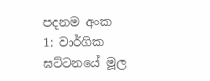පදනම අංක 1: වාර්ගික ඝට්ටනයේ මූල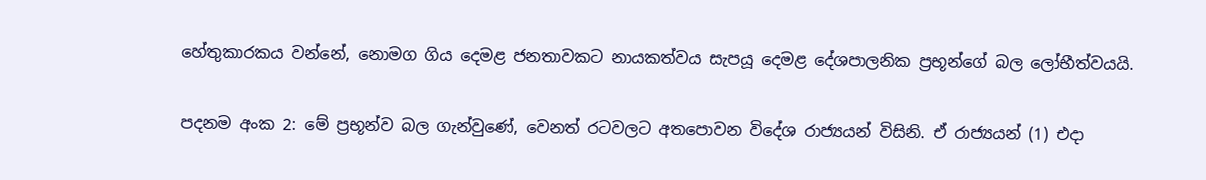හේතුකාරකය වන්නේ, නොමග ගිය දෙමළ ජනතාවකට නායකත්වය සැපයූ දෙමළ දේශපාලනික ප්‍රභූන්ගේ බල ලෝභීත්වයයි.

පදනම අංක 2: මේ ප්‍රභූන්ව බල ගැන්වුණේ, වෙනත් රටවලට අතපොවන විදේශ රාජ්‍යයන් විසිනි. ඒ රාජ්‍යයන් (1) එදා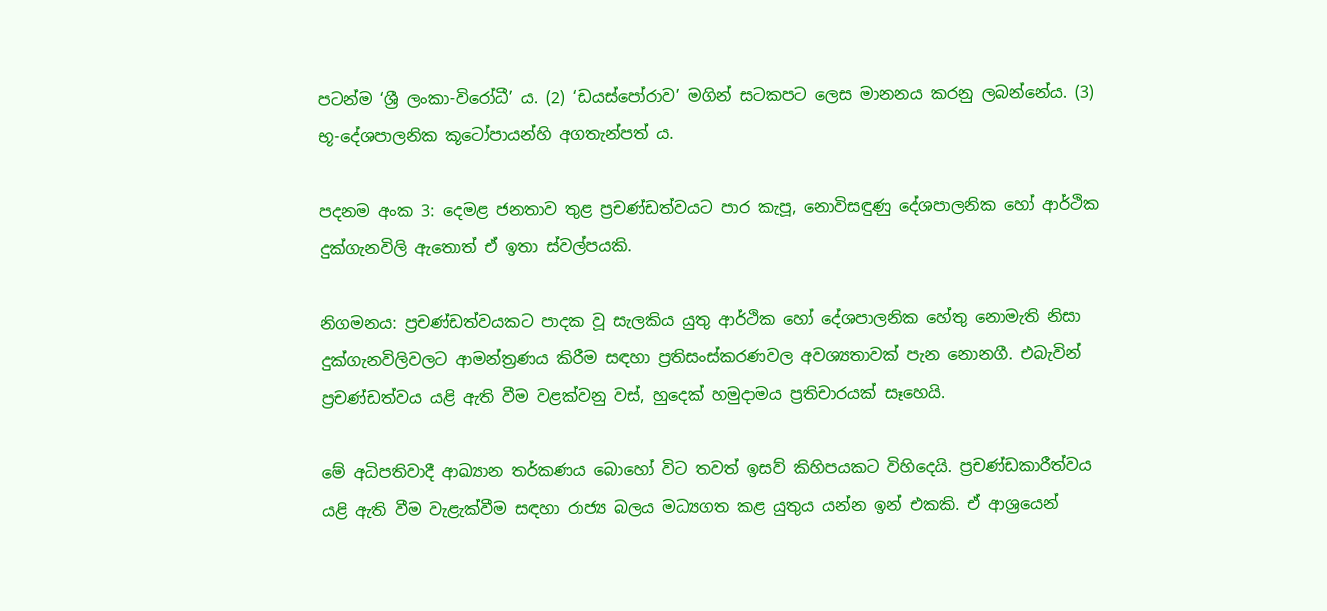පටන්ම ‘ශ්‍රී ලංකා-විරෝධී’ ය. (2) ‘ඩයස්පෝරාව’ මගින් සටකපට ලෙස මානනය කරනු ලබන්නේය. (3) භූ-දේශපාලනික කූටෝපායන්හි අගතැන්පත් ය.

පදනම අංක 3: දෙමළ ජනතාව තුළ ප්‍රචණ්ඩත්වයට පාර කැපූ, නොවිසඳුණු දේශපාලනික හෝ ආර්ථික දුක්ගැනවිලි ඇතොත් ඒ ඉතා ස්වල්පයකි.

නිගමනය: ප්‍රචණ්ඩත්වයකට පාදක වූ සැලකිය යුතු ආර්ථික හෝ දේශපාලනික හේතු නොමැති නිසා දුක්ගැනවිලිවලට ආමන්ත්‍රණය කිරීම සඳහා ප්‍රතිසංස්කරණවල අවශ්‍යතාවක් පැන නොනගී. එබැවින් ප්‍රචණ්ඩත්වය යළි ඇති වීම වළක්වනු වස්, හුදෙක් හමුදාමය ප්‍රතිචාරයක් සෑහෙයි.

මේ අධිපතිවාදී ආඛ්‍යාන තර්කණය බොහෝ විට තවත් ඉසව් කිහිපයකට විහිදෙයි. ප්‍රචණ්ඩකාරීත්වය යළි ඇති වීම වැළැක්වීම සඳහා රාජ්‍ය බලය මධ්‍යගත කළ යුතුය යන්න ඉන් එකකි. ඒ ආශ්‍රයෙන්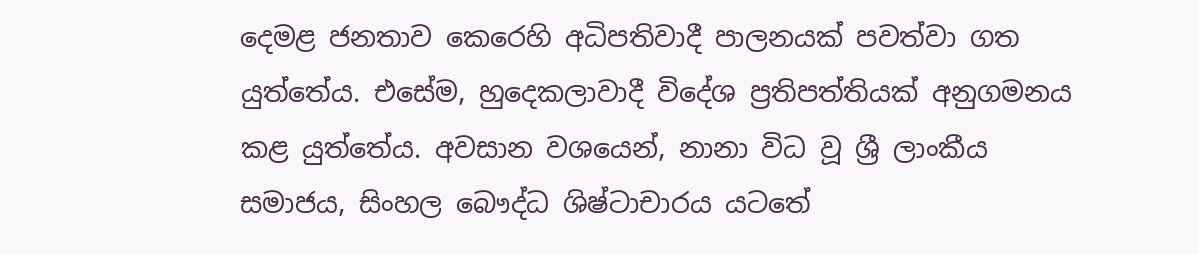දෙමළ ජනතාව කෙරෙහි අධිපතිවාදී පාලනයක් පවත්වා ගත යුත්තේය. එසේම, හුදෙකලාවාදී විදේශ ප්‍රතිපත්තියක් අනුගමනය කළ යුත්තේය. අවසාන වශයෙන්, නානා විධ වූ ශ්‍රී ලාංකීය සමාජය, සිංහල බෞද්ධ ශිෂ්ටාචාරය යටතේ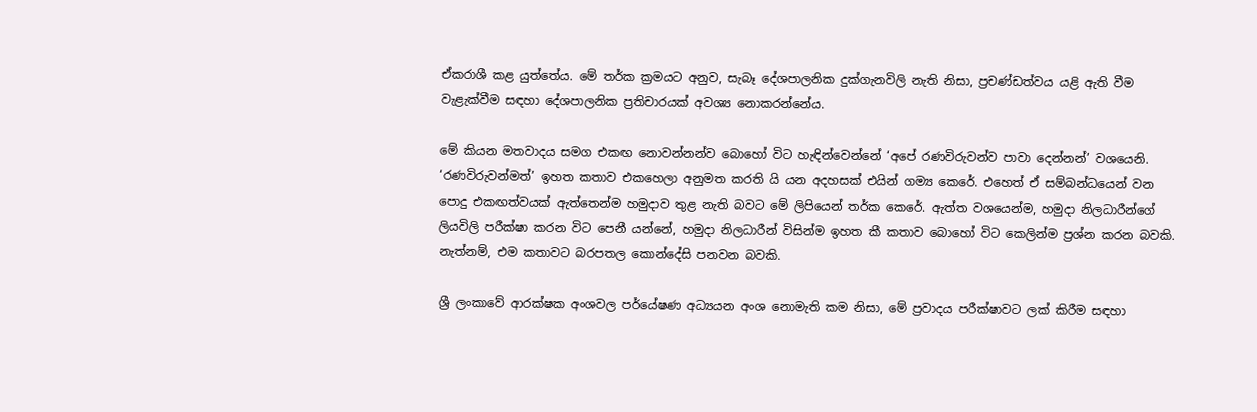ඒකරාශී කළ යුත්තේය. මේ තර්ක ක්‍රමයට අනුව, සැබෑ දේශපාලනික දුක්ගැනවිලි නැති නිසා, ප්‍රචණ්ඩත්වය යළි ඇති වීම වැළැක්වීම සඳහා දේශපාලනික ප්‍රතිචාරයක් අවශ්‍ය නොකරන්නේය.

මේ කියන මතවාදය සමග එකඟ නොවන්නන්ව බොහෝ විට හැඳින්වෙන්නේ ‘අපේ රණවිරුවන්ව පාවා දෙන්නන්’ වශයෙනි. ‘රණවිරුවන්මත්’ ඉහත කතාව එකහෙලා අනුමත කරති යි යන අදහසක් එයින් ගම්‍ය කෙරේ. එහෙත් ඒ සම්බන්ධයෙන් වන පොදු එකඟත්වයක් ඇත්තෙන්ම හමුදාව තුළ නැති බවට මේ ලිපියෙන් තර්ක කෙරේ. ඇත්ත වශයෙන්ම, හමුදා නිලධාරීන්ගේ ලියවිලි පරීක්ෂා කරන විට පෙනී යන්නේ, හමුදා නිලධාරීන් විසින්ම ඉහත කී කතාව බොහෝ විට කෙලින්ම ප්‍රශ්න කරන බවකි. නැත්නම්, එම කතාවට බරපතල කොන්දේසි පනවන බවකි.

ශ්‍රී ලංකාවේ ආරක්ෂක අංශවල පර්යේෂණ අධ්‍යයන අංශ නොමැති කම නිසා, මේ ප්‍රවාදය පරීක්ෂාවට ලක් කිරීම සඳහා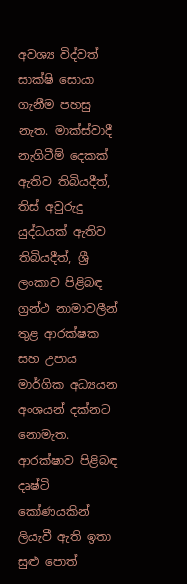අවශ්‍ය විද්වත් සාක්ෂි සොයා ගැනීම පහසු නැත. මාක්ස්වාදී නැගිටීම් දෙකක් ඇතිව තිබියදීත්, තිස් අවුරුදු යුද්ධයක් ඇතිව තිබියදීත්, ශ්‍රී ලංකාව පිළිබඳ ග්‍රන්ථ නාමාවලීන් තුළ ආරක්ෂක සහ උපාය මාර්ගික අධ්‍යයන අංශයන් දක්නට නොමැත. ආරක්ෂාව පිළිබඳ දෘෂ්ටි කෝණයකින් ලියැවී ඇති ඉතා සුළු පොත්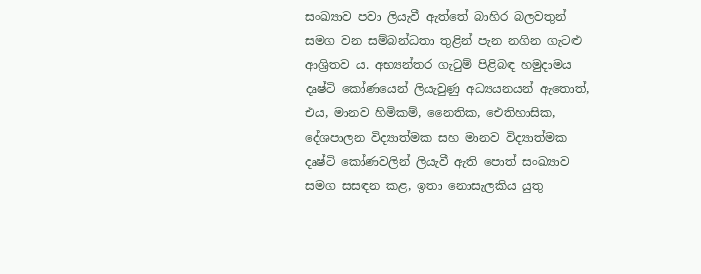සංඛ්‍යාව පවා ලියැවී ඇත්තේ බාහිර බලවතුන් සමග වන සම්බන්ධතා තුළින් පැන නගින ගැටළු ආශ්‍රිතව ය. අභ්‍යන්තර ගැටුම් පිළිබඳ හමුදාමය දෘෂ්ටි කෝණයෙන් ලියැවුණු අධ්‍යයනයන් ඇතොත්, එය, මානව හිමිකම්, නෛතික, ඓතිහාසික, දේශපාලන විද්‍යාත්මක සහ මානව විද්‍යාත්මක දෘෂ්ටි කෝණවලින් ලියැවී ඇති පොත් සංඛ්‍යාව සමග සසඳන කළ, ඉතා නොසැලකිය යුතු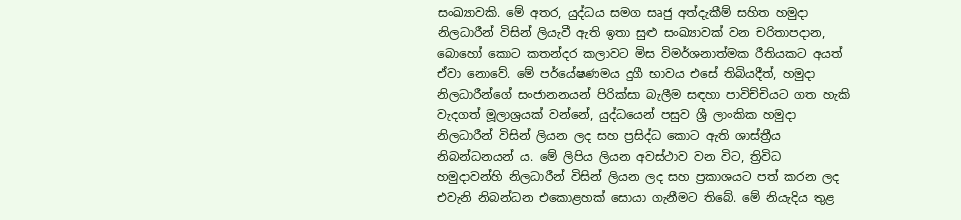සංඛ්‍යාවකි. මේ අතර, යුද්ධය සමග සෘජු අත්දැකීම් සහිත හමුදා නිලධාරීන් විසින් ලියැවී ඇති ඉතා සුළු සංඛ්‍යාවක් වන චරිතාපදාන, බොහෝ කොට කතන්දර කලාවට මිස විමර්ශනාත්මක රීතියකට අයත් ඒවා නොවේ. මේ පර්යේෂණමය දුගී භාවය එසේ තිබියදීත්, හමුදා නිලධාරීන්ගේ සංජානනයන් පිරික්සා බැලීම සඳහා පාවිච්චියට ගත හැකි වැදගත් මූලාශ්‍රයක් වන්නේ, යුද්ධයෙන් පසුව ශ්‍රී ලාංකික හමුදා නිලධාරීන් විසින් ලියන ලද සහ ප්‍රසිද්ධ කොට ඇති ශාස්ත්‍රීය නිබන්ධනයන් ය. මේ ලිපිය ලියන අවස්ථාව වන විට, ත්‍රිවිධ හමුදාවන්හි නිලධාරීන් විසින් ලියන ලද සහ ප්‍රකාශයට පත් කරන ලද එවැනි නිබන්ධන එකොළහක් සොයා ගැනීමට තිබේ. මේ නියැදිය තුළ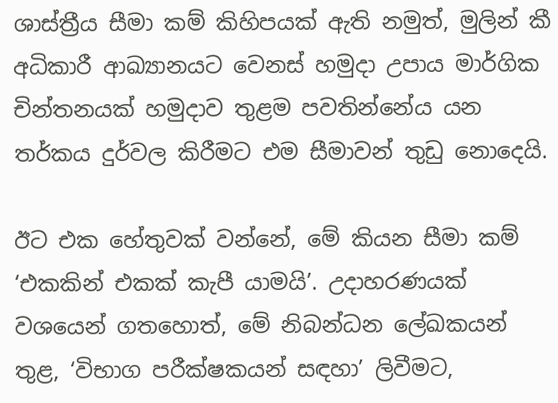ශාස්ත්‍රීය සීමා කම් කිහිපයක් ඇති නමුත්, මුලින් කී අධිකාරී ආඛ්‍යානයට වෙනස් හමුදා උපාය මාර්ගික චින්තනයක් හමුදාව තුළම පවතින්නේය යන තර්කය දුර්වල කිරීමට එම සීමාවන් තුඩු නොදෙයි.

ඊට එක හේතුවක් වන්නේ, මේ කියන සීමා කම් ‘එකකින් එකක් කැපී යාමයි’. උදාහරණයක් වශයෙන් ගතහොත්, මේ නිබන්ධන ලේඛකයන් තුළ, ‘විභාග පරීක්ෂකයන් සඳහා’ ලිවීමට,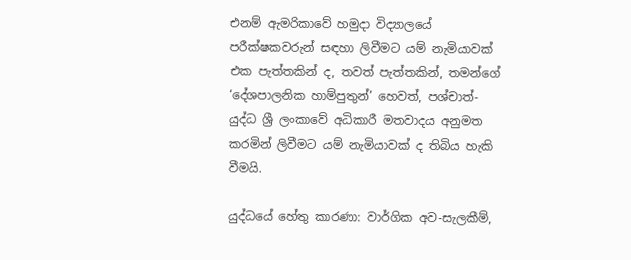එනම් ඇමරිකාවේ හමුදා විද්‍යාලයේ පරීක්ෂකවරුන් සඳහා ලිවීමට යම් නැමියාවක් එක පැත්තකින් ද, තවත් පැත්තකින්, තමන්ගේ ‘දේශපාලනික හාම්පුතුන්’ හෙවත්, පශ්චාත්-යුද්ධ ශ්‍රී ලංකාවේ අධිකාරී මතවාදය අනුමත කරමින් ලිවීමට යම් නැමියාවක් ද තිබිය හැකි වීමයි.

යුද්ධයේ හේතු කාරණා: වාර්ගික අව-සැලකීම්,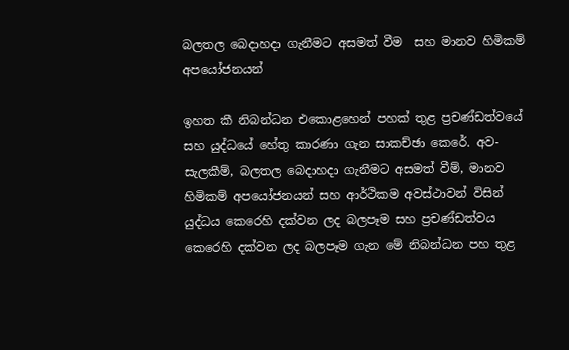බලතල බෙදාහදා ගැනීමට අසමත් වීම  සහ මානව හිමිකම් අපයෝජනයන්

ඉහත කී නිබන්ධන එකොළහෙන් පහක් තුළ ප්‍රචණ්ඩත්වයේ සහ යුද්ධයේ හේතු කාරණා ගැන සාකච්ඡා කෙරේ. අව-සැලකීම්, බලතල බෙදාහදා ගැනීමට අසමත් වීම්, මානව හිමිකම් අපයෝජනයන් සහ ආර්ථිකම අවස්ථාවන් විසින් යුද්ධය කෙරෙහි දක්වන ලද බලපෑම සහ ප්‍රචණ්ඩත්වය කෙරෙහි දක්වන ලද බලපෑම ගැන මේ නිබන්ධන පහ තුළ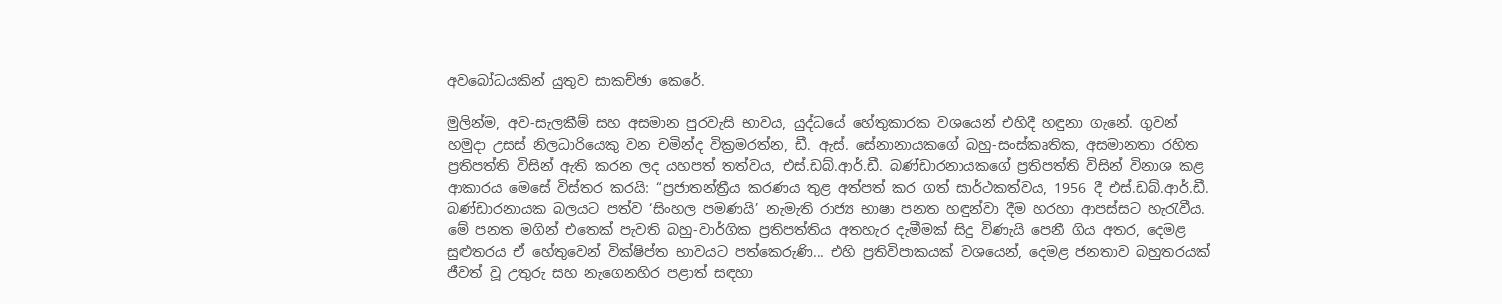අවබෝධයකින් යුතුව සාකච්ඡා කෙරේ.

මුලින්ම, අව-සැලකීම් සහ අසමාන පුරවැසි භාවය, යුද්ධයේ හේතුකාරක වශයෙන් එහිදී හඳුනා ගැනේ. ගුවන් හමුදා උසස් නිලධාරියෙකු වන චමින්ද වික්‍රමරත්න, ඩී. ඇස්. සේනානායකගේ බහු-සංස්කෘතික, අසමානතා රහිත ප්‍රතිපත්ති විසින් ඇති කරන ලද යහපත් තත්වය, එස්.ඩබ්.ආර්.ඩී. බණ්ඩාරනායකගේ ප්‍රතිපත්ති විසින් විනාශ කළ ආකාරය මෙසේ විස්තර කරයි: “ප්‍රජාතන්ත්‍රීය කරණය තුළ අත්පත් කර ගත් සාර්ථකත්වය, 1956 දී එස්.ඩබ්.ආර්.ඩී. බණ්ඩාරනායක බලයට පත්ව ‘සිංහල පමණයි’ නැමැති රාජ්‍ය භාෂා පනත හඳුන්වා දීම හරහා ආපස්සට හැරැවීය. මේ පනත මගින් එතෙක් පැවති බහු-වාර්ගික ප්‍රතිපත්තිය අතහැර දැමීමක් සිදු විණැයි පෙනී ගිය අතර, දෙමළ සුළුතරය ඒ හේතුවෙන් වික්ෂිප්ත භාවයට පත්කෙරුණි... එහි ප්‍රතිවිපාකයක් වශයෙන්, දෙමළ ජනතාව බහුතරයක් ජීවත් වූ උතුරු සහ නැගෙනහිර පළාත් සඳහා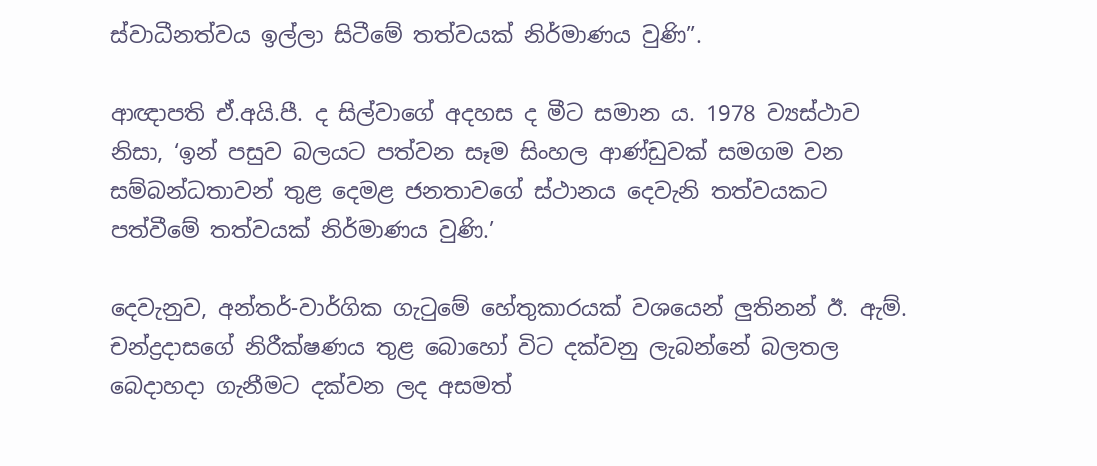ස්වාධීනත්වය ඉල්ලා සිටීමේ තත්වයක් නිර්මාණය වුණි”.

ආඥාපති ඒ.අයි.පී. ද සිල්වාගේ අදහස ද මීට සමාන ය. 1978 ව්‍යස්ථාව නිසා, ‘ඉන් පසුව බලයට පත්වන සෑම සිංහල ආණ්ඩුවක් සමගම වන සම්බන්ධතාවන් තුළ දෙමළ ජනතාවගේ ස්ථානය දෙවැනි තත්වයකට පත්වීමේ තත්වයක් නිර්මාණය වුණි.’

දෙවැනුව, අන්තර්-වාර්ගික ගැටුමේ හේතුකාරයක් වශයෙන් ලුතිනන් ඊ. ඇම්. චන්ද්‍රදාසගේ නිරීක්ෂණය තුළ බොහෝ විට දක්වනු ලැබන්නේ බලතල බෙදාහදා ගැනීමට දක්වන ලද අසමත්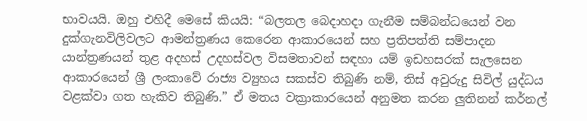භාවයයි. ඔහු එහිදී මෙසේ කියයි: “බලතල බෙදාහදා ගැනීම සම්බන්ධයෙන් වන දුක්ගැනවිලිවලට ආමන්ත්‍රණය කෙරෙන ආකාරයෙන් සහ ප්‍රතිපත්ති සම්පාදන යාන්ත්‍රණයන් තුළ අදහස් උදහස්වල විසමතාවන් සඳහා යම් ඉඩහසරක් සැලසෙන ආකාරයෙන් ශ්‍රී ලංකාවේ රාජ්‍ය ව්‍යුහය සකස්ව තිබුණි නම්, තිස් අවුරුදු සිවිල් යුද්ධය වළක්වා ගත හැකිව තිබුණි.” ඒ මතය වක්‍රාකාරයෙන් අනුමත කරන ලුතිනන් කර්නල්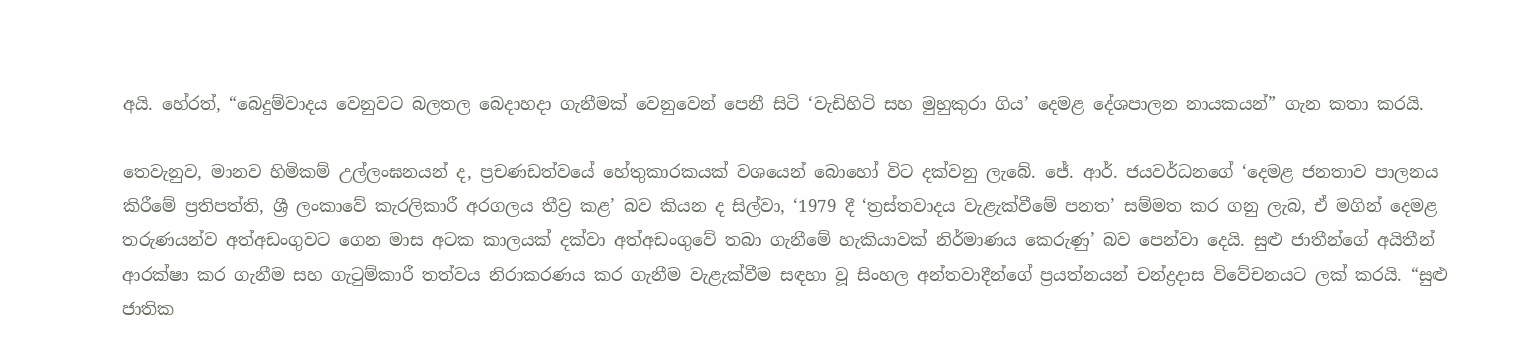අයි. හේරත්, “බෙදුම්වාදය වෙනුවට බලතල බෙදාහදා ගැනීමක් වෙනුවෙන් පෙනී සිටි ‘වැඩිහිටි සහ මුහුකුරා ගිය’ දෙමළ දේශපාලන නායකයන්” ගැන කතා කරයි.

තෙවැනුව, මානව හිමිකම් උල්ලංඝනයන් ද, ප්‍රචණඩත්වයේ හේතුකාරකයක් වශයෙන් බොහෝ විට දක්වනු ලැබේ. ජේ. ආර්. ජයවර්ධනගේ ‘දෙමළ ජනතාව පාලනය කිරීමේ ප්‍රතිපත්ති, ශ්‍රී ලංකාවේ කැරලිකාරී අරගලය තීව්‍ර කළ’ බව කියන ද සිල්වා, ‘1979 දී ‘ත්‍රස්තවාදය වැළැක්වීමේ පනත’ සම්මත කර ගනු ලැබ, ඒ මගින් දෙමළ තරුණයන්ව අත්අඩංගුවට ගෙන මාස අටක කාලයක් දක්වා අත්අඩංගුවේ තබා ගැනීමේ හැකියාවක් නිර්මාණය කෙරුණු’ බව පෙන්වා දෙයි. සුළු ජාතීන්ගේ අයිතීන් ආරක්ෂා කර ගැනීම සහ ගැටුම්කාරී තත්වය නිරාකරණය කර ගැනීම වැළැක්වීම සඳහා වූ සිංහල අන්තවාදීන්ගේ ප්‍රයත්නයන් චන්ද්‍රදාස විවේචනයට ලක් කරයි. “සුළු ජාතික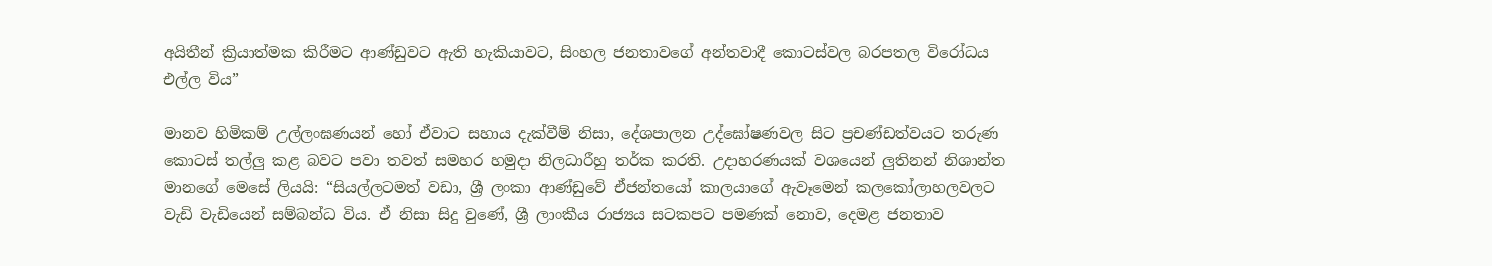අයිතීන් ක්‍රියාත්මක කිරීමට ආණ්ඩුවට ඇති හැකියාවට, සිංහල ජනතාවගේ අන්තවාදී කොටස්වල බරපතල විරෝධය එල්ල විය”

මානව හිමිකම් උල්ලංඝණයන් හෝ ඒවාට සහාය දැක්වීම් නිසා, දේශපාලන උද්ඝෝෂණවල සිට ප්‍රචණ්ඩත්වයට තරුණ කොටස් තල්ලු කළ බවට පවා තවත් සමහර හමුදා නිලධාරීහු තර්ක කරති. උදාහරණයක් වශයෙන් ලුතිනන් නිශාන්ත මානගේ මෙසේ ලියයි: “සියල්ලටමත් වඩා, ශ්‍රී ලංකා ආණ්ඩුවේ ඒජන්තයෝ කාලයාගේ ඇවෑමෙන් කලකෝලාහලවලට වැඩි වැඩියෙන් සම්බන්ධ විය. ඒ නිසා සිදු වුණේ, ශ්‍රී ලාංකීය රාජ්‍යය සටකපට පමණක් නොව, දෙමළ ජනතාව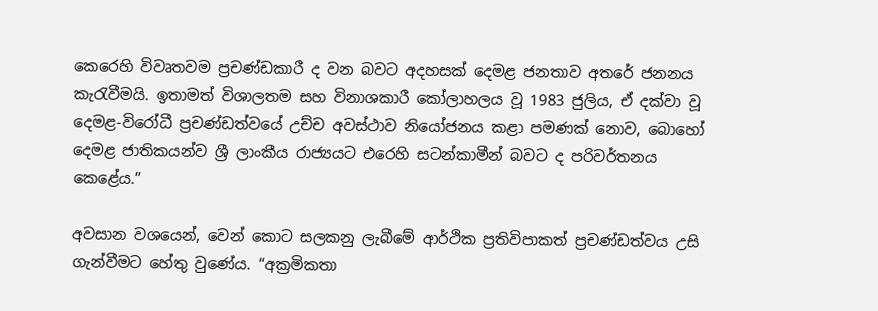කෙරෙහි විවෘතවම ප්‍රචණ්ඩකාරී ද වන බවට අදහසක් දෙමළ ජනතාව අතරේ ජනනය කැරැවීමයි. ඉතාමත් විශාලතම සහ විනාශකාරී කෝලාහලය වූ 1983 ජුලිය, ඒ දක්වා වූ දෙමළ-විරෝධී ප්‍රචණ්ඩත්වයේ උච්ච අවස්ථාව නියෝජනය කළා පමණක් නොව, බොහෝ දෙමළ ජාතිකයන්ව ශ්‍රී ලාංකීය රාජ්‍යයට එරෙහි සටන්කාමීන් බවට ද පරිවර්තනය කෙළේය.”

අවසාන වශයෙන්, වෙන් කොට සලකනු ලැබීමේ ආර්ථික ප්‍රතිවිපාකත් ප්‍රචණ්ඩත්වය උසි ගැන්වීමට හේතු වුණේය. “අක්‍රමිකතා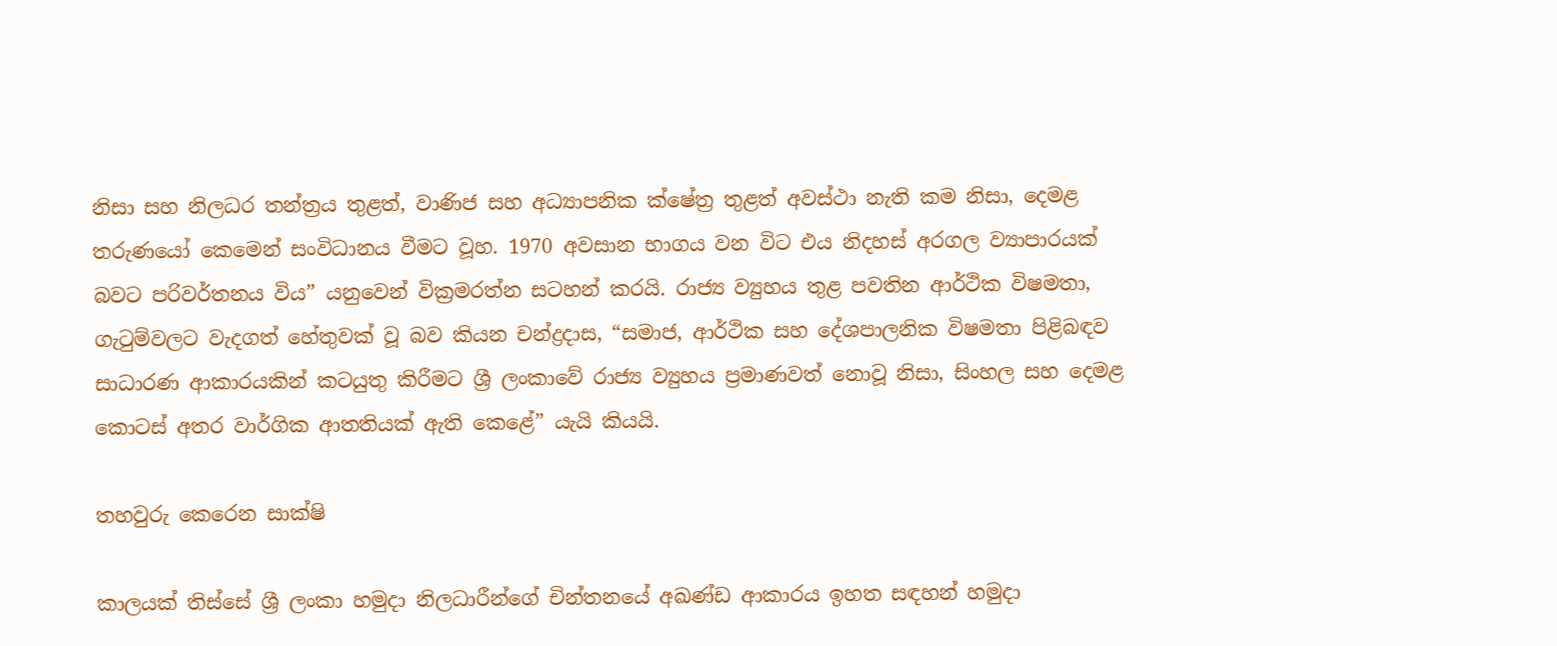නිසා සහ නිලධර තන්ත්‍රය තුළත්, වාණිජ සහ අධ්‍යාපනික ක්ෂේත්‍ර තුළත් අවස්ථා නැති කම නිසා, දෙමළ තරුණයෝ කෙමෙන් සංවිධානය වීමට වූහ. 1970 අවසාන භාගය වන විට එය නිදහස් අරගල ව්‍යාපාරයක් බවට පරිවර්තනය විය” යනුවෙන් වික්‍රමරත්න සටහන් කරයි. රාජ්‍ය ව්‍යුහය තුළ පවතින ආර්ථික විෂමතා, ගැටුම්වලට වැදගත් හේතුවක් වූ බව කියන චන්ද්‍රදාස, “සමාජ, ආර්ථික සහ දේශපාලනික විෂමතා පිළිබඳව සාධාරණ ආකාරයකින් කටයුතු කිරීමට ශ්‍රී ලංකාවේ රාජ්‍ය ව්‍යුහය ප්‍රමාණවත් නොවූ නිසා, සිංහල සහ දෙමළ කොටස් අතර වාර්ගික ආතතියක් ඇති කෙළේ” යැයි කියයි.

තහවුරු කෙරෙන සාක්ෂි

කාලයක් තිස්සේ ශ්‍රී ලංකා හමුදා නිලධාරීන්ගේ චින්තනයේ අඛණ්ඩ ආකාරය ඉහත සඳහන් හමුදා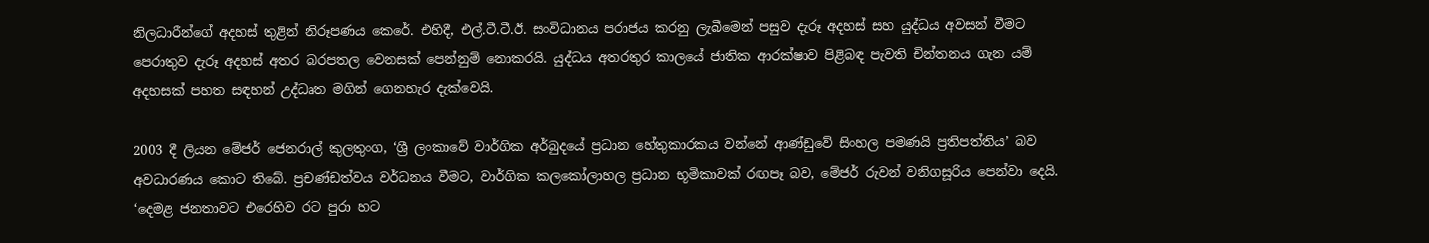නිලධාරීන්ගේ අදහස් තුළින් නිරූපණය කෙරේ. එහිදී, එල්.ටී.ටී.ඊ. සංවිධානය පරාජය කරනු ලැබීමෙන් පසුව දැරූ අදහස් සහ යුද්ධය අවසන් වීමට පෙරාතුව දැරූ අදහස් අතර බරපතල වෙනසක් පෙන්නුම් නොකරයි. යුද්ධය අතරතුර කාලයේ ජාතික ආරක්ෂාව පිළිබඳ පැවති චින්තනය ගැන යම් අදහසක් පහත සඳහන් උද්ධෘත මගින් ගෙනහැර දැක්වෙයි.

2003 දී ලියන මේජර් ජෙනරාල් කුලතුංග, ‘ශ්‍රී ලංකාවේ වාර්ගික අර්බුදයේ ප්‍රධාන හේතුකාරකය වන්නේ ආණ්ඩුවේ සිංහල පමණයි ප්‍රතිපත්තිය’ බව අවධාරණය කොට තිබේ. ප්‍රචණ්ඩත්වය වර්ධනය වීමට, වාර්ගික කලකෝලාහල ප්‍රධාන භූමිකාවක් රඟපෑ බව, මේජර් රුවන් වනිගසූරිය පෙන්වා දෙයි. ‘දෙමළ ජනතාවට එරෙහිව රට පුරා හට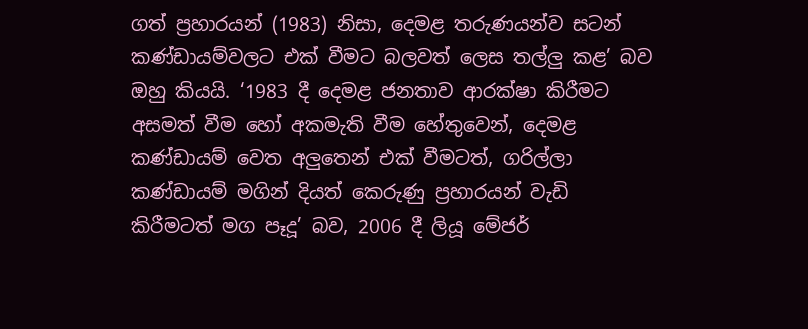ගත් ප්‍රහාරයන් (1983) නිසා, දෙමළ තරුණයන්ව සටන් කණ්ඩායම්වලට එක් වීමට බලවත් ලෙස තල්ලු කළ’ බව ඔහු කියයි. ‘1983 දී දෙමළ ජනතාව ආරක්ෂා කිරීමට අසමත් වීම හෝ අකමැති වීම හේතුවෙන්, දෙමළ කණ්ඩායම් වෙත අලුතෙන් එක් වීමටත්, ගරිල්ලා කණ්ඩායම් මගින් දියත් කෙරුණු ප්‍රහාරයන් වැඩි කිරීමටත් මග පෑදූ’ බව, 2006 දී ලියූ මේජර්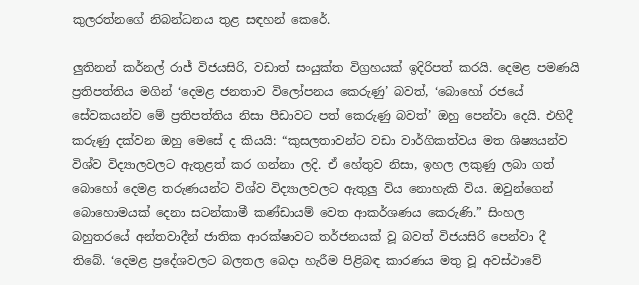කුලරත්නගේ නිබන්ධනය තුළ සඳහන් කෙරේ.

ලුතිනන් කර්නල් රාජ් විජයසිරි, වඩාත් සංයුක්ත විග්‍රහයක් ඉදිරිපත් කරයි. දෙමළ පමණයි ප්‍රතිපත්තිය මගින් ‘දෙමළ ජනතාව විලෝපනය කෙරුණු’ බවත්, ‘බොහෝ රජයේ සේවකයන්ව මේ ප්‍රතිපත්තිය නිසා පීඩාවට පත් කෙරුණු බවත්’ ඔහු පෙන්වා දෙයි. එහිදී කරුණු දක්වන ඔහු මෙසේ ද කියයි: “කුසලතාවන්ට වඩා වාර්ගිකත්වය මත ශිෂ්‍යයන්ව විශ්ව විද්‍යාලවලට ඇතුළත් කර ගන්නා ලදි. ඒ හේතුව නිසා, ඉහල ලකුණු ලබා ගත් බොහෝ දෙමළ තරුණයන්ට විශ්ව විද්‍යාලවලට ඇතුලු විය නොහැකි විය. ඔවුන්ගෙන් බොහොමයක් දෙනා සටන්කාමී කණ්ඩායම් වෙත ආකර්ශණය කෙරුණි.” සිංහල බහුතරයේ අන්තවාදීන් ජාතික ආරක්ෂාවට තර්ජනයක් වූ බවත් විජයසිරි පෙන්වා දී තිබේ. ‘දෙමළ ප්‍රදේශවලට බලතල බෙදා හැරීම පිළිබඳ කාරණය මතු වූ අවස්ථාවේ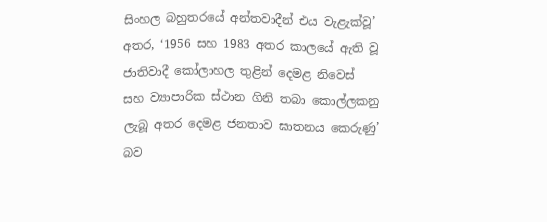සිංහල බහුතරයේ අන්තවාදීන් එය වැළැක්වූ’ අතර, ‘1956 සහ 1983 අතර කාලයේ ඇති වූ ජාතිවාදී කෝලාහල තුළින් දෙමළ නිවෙස් සහ ව්‍යාපාරික ස්ථාන ගිනි තබා කොල්ලකනු ලැබූ අතර දෙමළ ජනතාව ඝාතනය කෙරුණු’ බව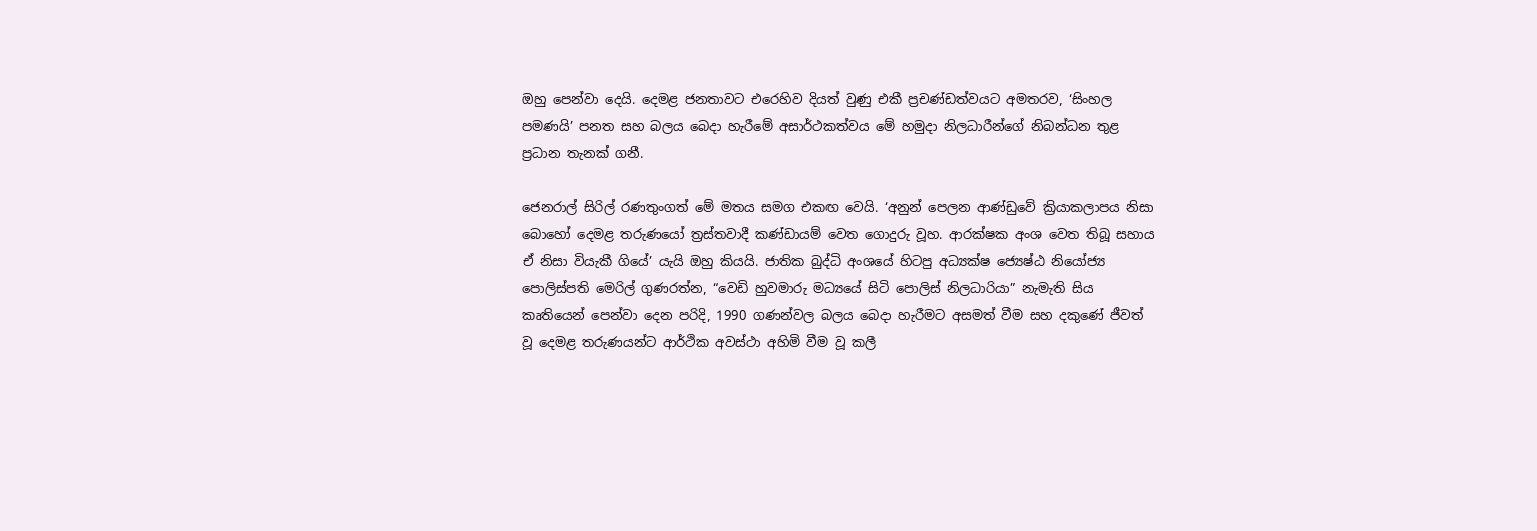ඔහු පෙන්වා දෙයි. දෙමළ ජනතාවට එරෙහිව දියත් වුණු එකී ප්‍රචණ්ඩත්වයට අමතරව, ‘සිංහල පමණයි’ පනත සහ බලය බෙදා හැරීමේ අසාර්ථකත්වය මේ හමුදා නිලධාරීන්ගේ නිබන්ධන තුළ ප්‍රධාන තැනක් ගනී.

ජෙනරාල් සිරිල් රණතුංගත් මේ මතය සමග එකඟ වෙයි. ‘අනුන් පෙලන ආණ්ඩුවේ ක්‍රියාකලාපය නිසා බොහෝ දෙමළ තරුණයෝ ත්‍රස්තවාදී කණ්ඩායම් වෙත ගොදුරු වූහ. ආරක්ෂක අංශ වෙත තිබූ සහාය ඒ නිසා වියැකී ගියේ’ යැයි ඔහු කියයි. ජාතික බුද්ධි අංශයේ හිටපු අධ්‍යක්ෂ ජ්‍යෙෂ්ඨ නියෝජ්‍ය පොලිස්පති මෙරිල් ගුණරත්න, “වෙඩි හුවමාරු මධ්‍යයේ සිටි පොලිස් නිලධාරියා” නැමැති සිය කෘතියෙන් පෙන්වා දෙන පරිදි, 1990 ගණන්වල බලය බෙදා හැරීමට අසමත් වීම සහ දකුණේ ජීවත් වූ දෙමළ තරුණයන්ට ආර්ථික අවස්ථා අහිමි වීම වූ කලී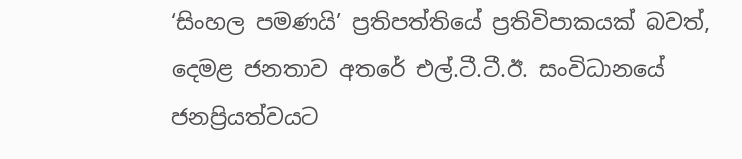‘සිංහල පමණයි’ ප්‍රතිපත්තියේ ප්‍රතිවිපාකයක් බවත්, දෙමළ ජනතාව අතරේ එල්.ටී.ටී.ඊ. සංවිධානයේ ජනප්‍රියත්වයට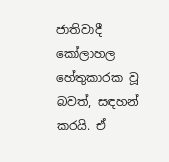ජාතිවාදී කෝලාහල හේතුකාරක වූ බවත්, සඳහන් කරයි. ඒ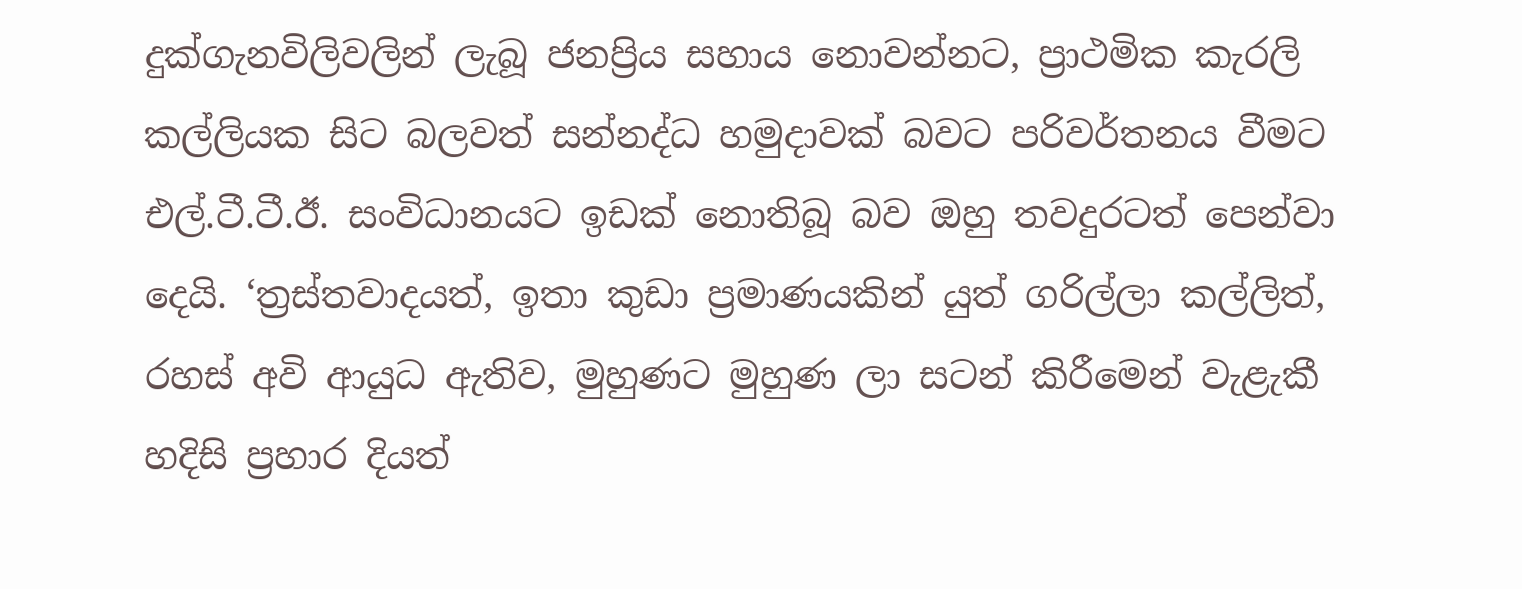දුක්ගැනවිලිවලින් ලැබූ ජනප්‍රිය සහාය නොවන්නට, ප්‍රාථමික කැරලි කල්ලියක සිට බලවත් සන්නද්ධ හමුදාවක් බවට පරිවර්තනය වීමට එල්.ටී.ටී.ඊ. සංවිධානයට ඉඩක් නොතිබූ බව ඔහු තවදුරටත් පෙන්වා දෙයි. ‘ත්‍රස්තවාදයත්, ඉතා කුඩා ප්‍රමාණයකින් යුත් ගරිල්ලා කල්ලිත්, රහස් අවි ආයුධ ඇතිව, මුහුණට මුහුණ ලා සටන් කිරීමෙන් වැළැකී හදිසි ප්‍රහාර දියත්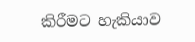කිරීමට හැකියාව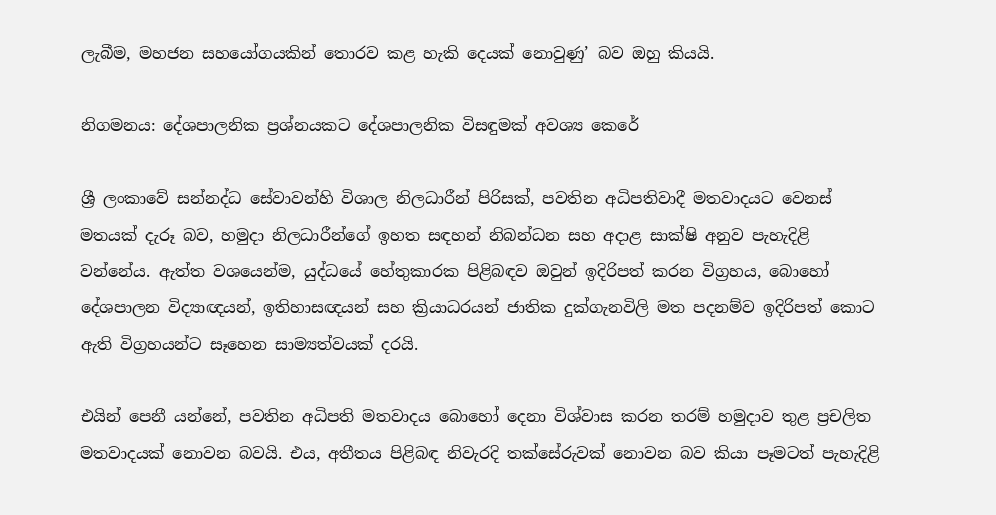ලැබීම, මහජන සහයෝගයකින් තොරව කළ හැකි දෙයක් නොවුණු’ බව ඔහු කියයි.

නිගමනය: දේශපාලනික ප්‍රශ්නයකට දේශපාලනික විසඳුමක් අවශ්‍ය කෙරේ

ශ්‍රී ලංකාවේ සන්නද්ධ සේවාවන්හි විශාල නිලධාරීන් පිරිසක්, පවතින අධිපතිවාදී මතවාදයට වෙනස් මතයක් දැරූ බව, හමුදා නිලධාරීන්ගේ ඉහත සඳහන් නිබන්ධන සහ අදාළ සාක්ෂි අනුව පැහැදිළි වන්නේය. ඇත්ත වශයෙන්ම, යුද්ධයේ හේතුකාරක පිළිබඳව ඔවුන් ඉදිරිපත් කරන විග්‍රහය, බොහෝ දේශපාලන විද්‍යාඥයන්, ඉතිහාසඥයන් සහ ක්‍රියාධරයන් ජාතික දුක්ගැනවිලි මත පදනම්ව ඉදිරිපත් කොට ඇති විග්‍රහයන්ට සෑහෙන සාම්‍යත්වයක් දරයි.

එයින් පෙනී යන්නේ, පවතින අධිපති මතවාදය බොහෝ දෙනා විශ්වාස කරන තරම් හමුදාව තුළ ප්‍රචලිත මතවාදයක් නොවන බවයි. එය, අතීතය පිළිබඳ නිවැරදි තක්සේරුවක් නොවන බව කියා පෑමටත් පැහැදිළි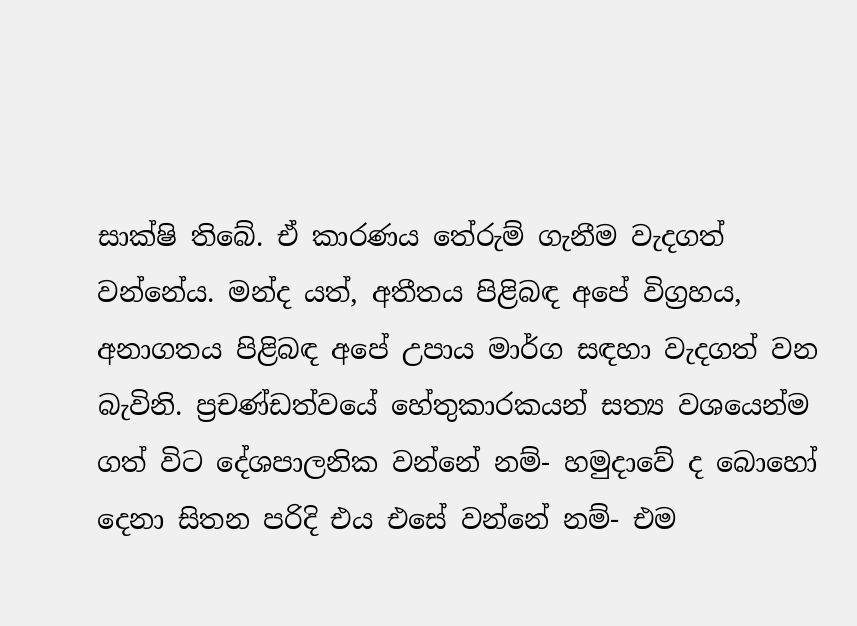සාක්ෂි තිබේ. ඒ කාරණය තේරුම් ගැනීම වැදගත් වන්නේය. මන්ද යත්, අතීතය පිළිබඳ අපේ විග්‍රහය, අනාගතය පිළිබඳ අපේ උපාය මාර්ග සඳහා වැදගත් වන බැවිනි. ප්‍රචණ්ඩත්වයේ හේතුකාරකයන් සත්‍ය වශයෙන්ම ගත් විට දේශපාලනික වන්නේ නම්- හමුදාවේ ද බොහෝ දෙනා සිතන පරිදි එය එසේ වන්නේ නම්- එම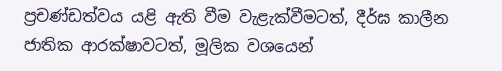ප්‍රචණ්ඩත්වය යළි ඇති වීම වැළැක්වීමටත්, දීර්ඝ කාලීන ජාතික ආරක්ෂාවටත්, මූලික වශයෙන්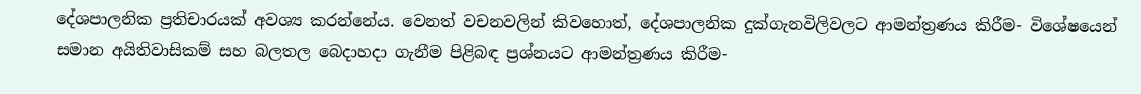දේශපාලනික ප්‍රතිචාරයක් අවශ්‍ය කරන්නේය. වෙනත් වචනවලින් කිවහොත්, දේශපාලනික දුක්ගැනවිලිවලට ආමන්ත්‍රණය කිරීම- විශේෂයෙන් සමාන අයිතිවාසිකම් සහ බලතල බෙදාහදා ගැනීම පිළිබඳ ප්‍රශ්නයට ආමන්ත්‍රණය කිරීම-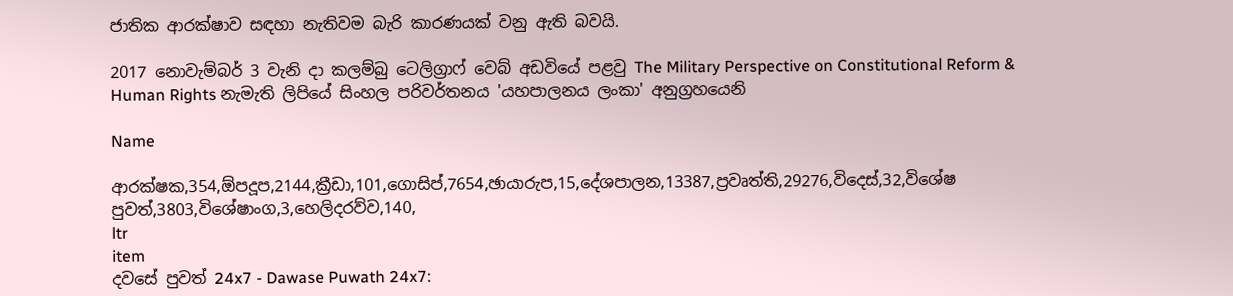ජාතික ආරක්ෂාව සඳහා නැතිවම බැරි කාරණයක් වනු ඇති බවයි.

2017 නොවැම්බර් 3 වැනි දා කලම්බු ටෙලිග්‍රාෆ් වෙබ් අඩවියේ පළවු The Military Perspective on Constitutional Reform & Human Rights නැමැති ලිපියේ සිංහල පරිවර්තනය 'යහපාලනය ලංකා' අනුග්‍රහයෙනි

Name

ආරක්ෂක,354,ඕපදූප,2144,ක්‍රීඩා,101,ගොසිප්,7654,ඡායාරුප,15,දේශපාලන,13387,ප්‍රවෘත්ති,29276,විදෙස්,32,විශේෂ පුවත්,3803,විශේෂාංග,3,හෙලිදරව්ව,140,
ltr
item
දවසේ පුවත් 24x7 - Dawase Puwath 24x7: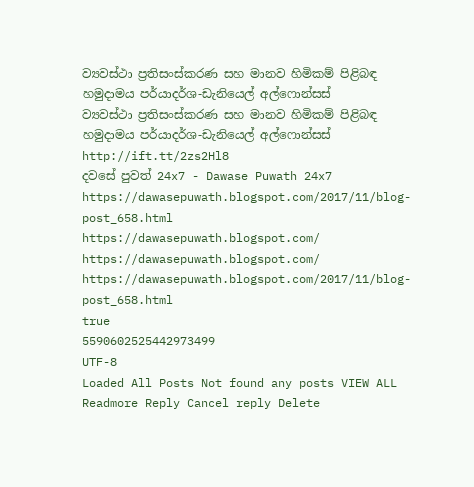ව්‍යවස්ථා ප්‍රතිසංස්කරණ සහ මානව හිමිකම් පිළිබඳ හමුදාමය පර්යාදර්ශ-ඩැනියෙල් අල්ෆොන්සස්
ව්‍යවස්ථා ප්‍රතිසංස්කරණ සහ මානව හිමිකම් පිළිබඳ හමුදාමය පර්යාදර්ශ-ඩැනියෙල් අල්ෆොන්සස්
http://ift.tt/2zs2Hl8
දවසේ පුවත් 24x7 - Dawase Puwath 24x7
https://dawasepuwath.blogspot.com/2017/11/blog-post_658.html
https://dawasepuwath.blogspot.com/
https://dawasepuwath.blogspot.com/
https://dawasepuwath.blogspot.com/2017/11/blog-post_658.html
true
5590602525442973499
UTF-8
Loaded All Posts Not found any posts VIEW ALL Readmore Reply Cancel reply Delete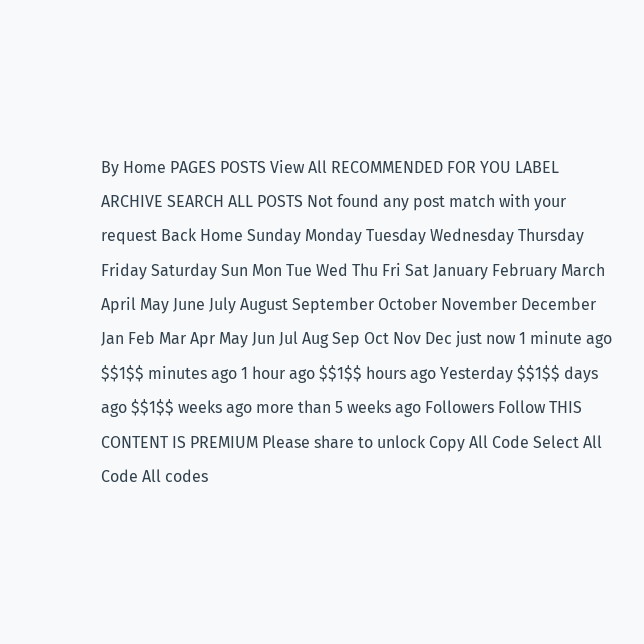By Home PAGES POSTS View All RECOMMENDED FOR YOU LABEL ARCHIVE SEARCH ALL POSTS Not found any post match with your request Back Home Sunday Monday Tuesday Wednesday Thursday Friday Saturday Sun Mon Tue Wed Thu Fri Sat January February March April May June July August September October November December Jan Feb Mar Apr May Jun Jul Aug Sep Oct Nov Dec just now 1 minute ago $$1$$ minutes ago 1 hour ago $$1$$ hours ago Yesterday $$1$$ days ago $$1$$ weeks ago more than 5 weeks ago Followers Follow THIS CONTENT IS PREMIUM Please share to unlock Copy All Code Select All Code All codes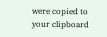were copied to your clipboard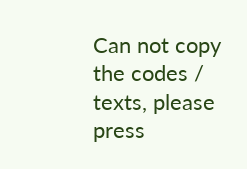Can not copy the codes / texts, please press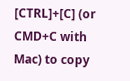[CTRL]+[C] (or CMD+C with Mac) to copy